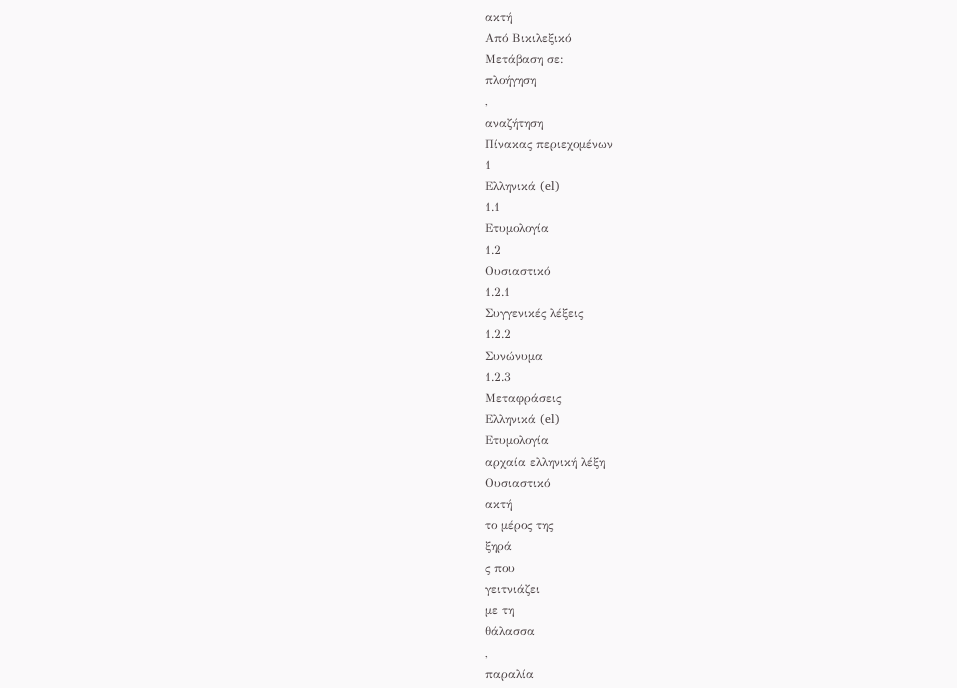ακτή
Από Βικιλεξικό
Μετάβαση σε:
πλοήγηση
,
αναζήτηση
Πίνακας περιεχομένων
1
Ελληνικά (el)
1.1
Ετυμολογία
1.2
Ουσιαστικό
1.2.1
Συγγενικές λέξεις
1.2.2
Συνώνυμα
1.2.3
Μεταφράσεις
Ελληνικά (el)
Ετυμολογία
αρχαία ελληνική λέξη
Ουσιαστικό
ακτή
το μέρος της
ξηρά
ς που
γειτνιάζει
με τη
θάλασσα
,
παραλία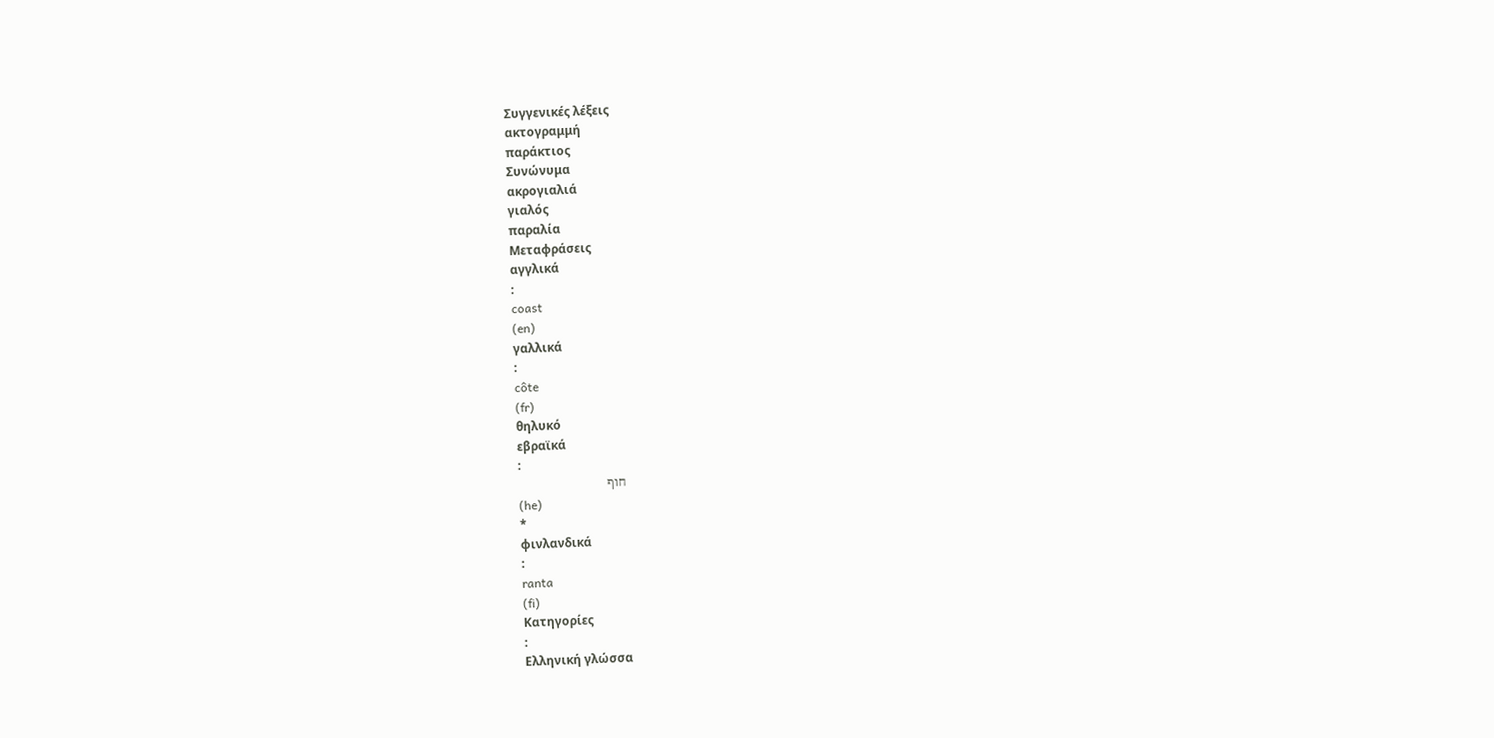Συγγενικές λέξεις
ακτογραμμή
παράκτιος
Συνώνυμα
ακρογιαλιά
γιαλός
παραλία
Μεταφράσεις
αγγλικά
:
coast
(en)
γαλλικά
:
côte
(fr)
θηλυκό
εβραϊκά
:
חוף
(he)
*
φινλανδικά
:
ranta
(fi)
Κατηγορίες
:
Ελληνική γλώσσα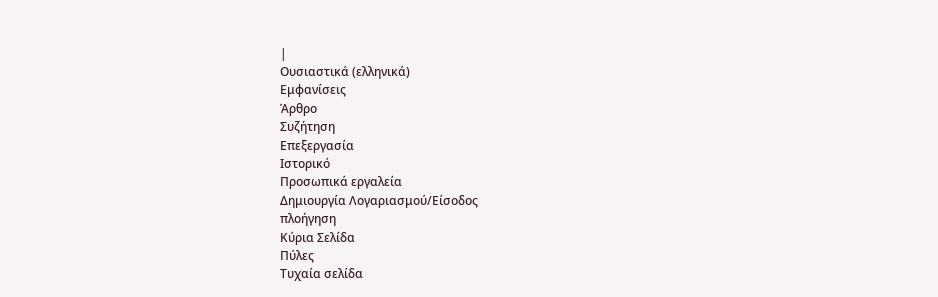|
Ουσιαστικά (ελληνικά)
Εμφανίσεις
Άρθρο
Συζήτηση
Επεξεργασία
Ιστορικό
Προσωπικά εργαλεία
Δημιουργία Λογαριασμού/Είσοδος
πλοήγηση
Κύρια Σελίδα
Πύλες
Τυχαία σελίδα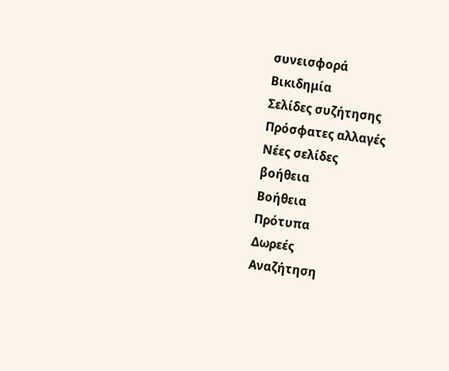συνεισφορά
Βικιδημία
Σελίδες συζήτησης
Πρόσφατες αλλαγές
Νέες σελίδες
βοήθεια
Βοήθεια
Πρότυπα
Δωρεές
Αναζήτηση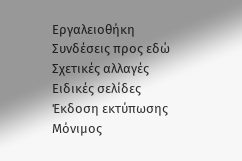Εργαλειοθήκη
Συνδέσεις προς εδώ
Σχετικές αλλαγές
Ειδικές σελίδες
Έκδοση εκτύπωσης
Μόνιμος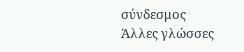σύνδεσμος
Άλλες γλώσσες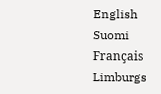English
Suomi
Français
Limburgs